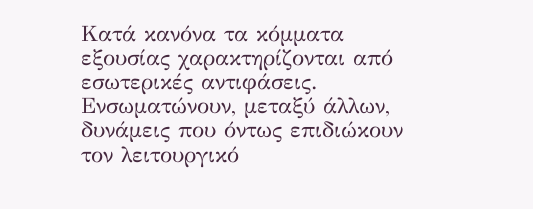Κατά κανόνα τα κόμματα εξουσίας χαρακτηρίζονται από εσωτερικές αντιφάσεις. Ενσωματώνουν, μεταξύ άλλων, δυνάμεις που όντως επιδιώκουν τον λειτουργικό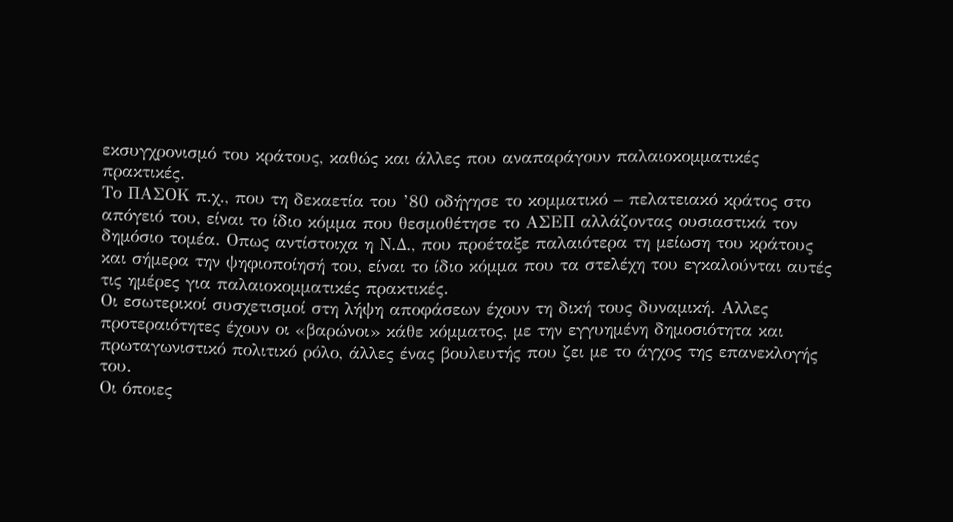εκσυγχρονισμό του κράτους, καθώς και άλλες που αναπαράγουν παλαιοκομματικές πρακτικές.
Το ΠΑΣΟΚ π.χ., που τη δεκαετία του ’80 οδήγησε το κομματικό – πελατειακό κράτος στο απόγειό του, είναι το ίδιο κόμμα που θεσμοθέτησε το ΑΣΕΠ αλλάζοντας ουσιαστικά τον δημόσιο τομέα. Οπως αντίστοιχα η Ν.Δ., που προέταξε παλαιότερα τη μείωση του κράτους και σήμερα την ψηφιοποίησή του, είναι το ίδιο κόμμα που τα στελέχη του εγκαλούνται αυτές τις ημέρες για παλαιοκομματικές πρακτικές.
Οι εσωτερικοί συσχετισμοί στη λήψη αποφάσεων έχουν τη δική τους δυναμική. Αλλες προτεραιότητες έχουν οι «βαρώνοι» κάθε κόμματος, με την εγγυημένη δημοσιότητα και πρωταγωνιστικό πολιτικό ρόλο, άλλες ένας βουλευτής που ζει με το άγχος της επανεκλογής του.
Οι όποιες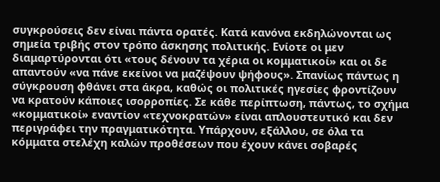συγκρούσεις δεν είναι πάντα ορατές. Κατά κανόνα εκδηλώνονται ως σημεία τριβής στον τρόπο άσκησης πολιτικής. Ενίοτε οι μεν διαμαρτύρονται ότι «τους δένουν τα χέρια οι κομματικοί» και οι δε απαντούν «να πάνε εκείνοι να μαζέψουν ψήφους». Σπανίως πάντως η σύγκρουση φθάνει στα άκρα, καθώς οι πολιτικές ηγεσίες φροντίζουν να κρατούν κάποιες ισορροπίες. Σε κάθε περίπτωση, πάντως, το σχήμα «κομματικοί» εναντίον «τεχνοκρατών» είναι απλουστευτικό και δεν περιγράφει την πραγματικότητα. Υπάρχουν, εξάλλου, σε όλα τα κόμματα στελέχη καλών προθέσεων που έχουν κάνει σοβαρές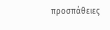προσπάθειες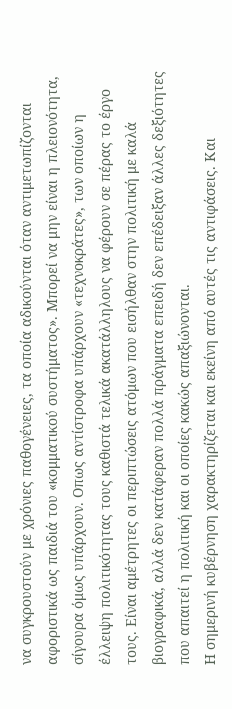να συγκρουστούν με χρόνιες παθογένειες, τα οποία αδικούνται όταν αντιμετωπίζονται αφοριστικά ως παιδιά του «κομματικού συστήματος». Μπορεί να μην είναι η πλειονότητα, σίγουρα όμως υπάρχουν. Οπως αντίστροφα υπάρχουν «τεχνοκράτες», των οποίων η έλλειψη πολιτικότητας τους καθιστά τελικά ακατάλληλους να φέρουν σε πέρας το έργο τους. Είναι αμέτρητες οι περιπτώσεις ατόμων που εισήλθαν στην πολιτική με καλά βιογραφικά, αλλά δεν κατάφεραν πολλά πράγματα επειδή δεν επέδειξαν άλλες δεξιότητες που απαιτεί η πολιτική και οι οποίες κακώς απαξιώνονται.
Η σημερινή κυβέρνηση χαρακτηρίζεται και εκείνη από αυτές τις αντιφάσεις. Και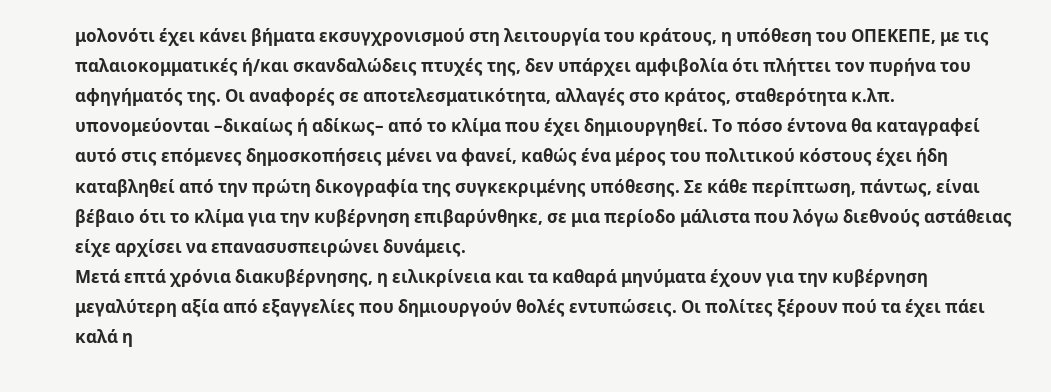μολονότι έχει κάνει βήματα εκσυγχρονισμού στη λειτουργία του κράτους, η υπόθεση του ΟΠΕΚΕΠΕ, με τις παλαιοκομματικές ή/και σκανδαλώδεις πτυχές της, δεν υπάρχει αμφιβολία ότι πλήττει τον πυρήνα του αφηγήματός της. Οι αναφορές σε αποτελεσματικότητα, αλλαγές στο κράτος, σταθερότητα κ.λπ. υπονομεύονται –δικαίως ή αδίκως– από το κλίμα που έχει δημιουργηθεί. Το πόσο έντονα θα καταγραφεί αυτό στις επόμενες δημοσκοπήσεις μένει να φανεί, καθώς ένα μέρος του πολιτικού κόστους έχει ήδη καταβληθεί από την πρώτη δικογραφία της συγκεκριμένης υπόθεσης. Σε κάθε περίπτωση, πάντως, είναι βέβαιο ότι το κλίμα για την κυβέρνηση επιβαρύνθηκε, σε μια περίοδο μάλιστα που λόγω διεθνούς αστάθειας είχε αρχίσει να επανασυσπειρώνει δυνάμεις.
Μετά επτά χρόνια διακυβέρνησης, η ειλικρίνεια και τα καθαρά μηνύματα έχουν για την κυβέρνηση μεγαλύτερη αξία από εξαγγελίες που δημιουργούν θολές εντυπώσεις. Οι πολίτες ξέρουν πού τα έχει πάει καλά η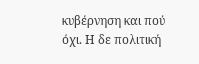κυβέρνηση και πού όχι. Η δε πολιτική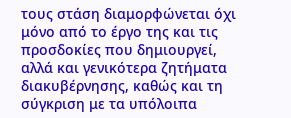τους στάση διαμορφώνεται όχι μόνο από το έργο της και τις προσδοκίες που δημιουργεί, αλλά και γενικότερα ζητήματα διακυβέρνησης, καθώς και τη σύγκριση με τα υπόλοιπα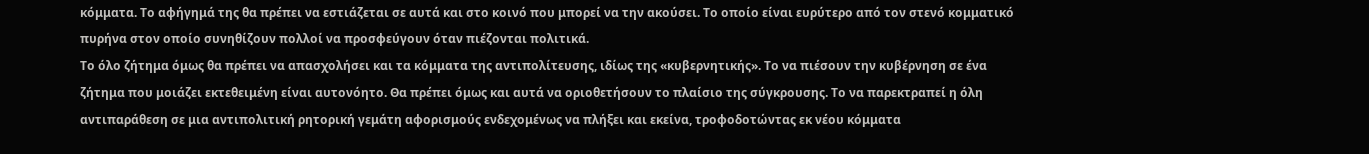κόμματα. Το αφήγημά της θα πρέπει να εστιάζεται σε αυτά και στο κοινό που μπορεί να την ακούσει. Το οποίο είναι ευρύτερο από τον στενό κομματικό πυρήνα στον οποίο συνηθίζουν πολλοί να προσφεύγουν όταν πιέζονται πολιτικά.
Το όλο ζήτημα όμως θα πρέπει να απασχολήσει και τα κόμματα της αντιπολίτευσης, ιδίως της «κυβερνητικής». Το να πιέσουν την κυβέρνηση σε ένα ζήτημα που μοιάζει εκτεθειμένη είναι αυτονόητο. Θα πρέπει όμως και αυτά να οριοθετήσουν το πλαίσιο της σύγκρουσης. Το να παρεκτραπεί η όλη αντιπαράθεση σε μια αντιπολιτική ρητορική γεμάτη αφορισμούς ενδεχομένως να πλήξει και εκείνα, τροφοδοτώντας εκ νέου κόμματα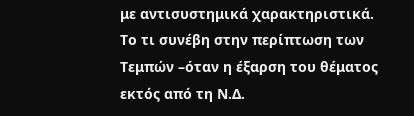με αντισυστημικά χαρακτηριστικά. Το τι συνέβη στην περίπτωση των Τεμπών –όταν η έξαρση του θέματος εκτός από τη Ν.Δ.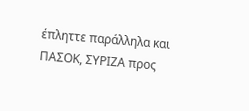έπληττε παράλληλα και ΠΑΣΟΚ, ΣΥΡΙΖΑ προς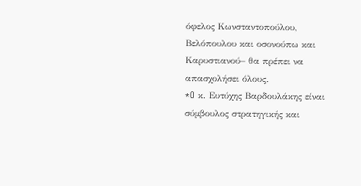όφελος Κωνσταντοπούλου, Βελόπουλου και οσονούπω και Καρυστιανού– θα πρέπει να απασχολήσει όλους.
*O κ. Ευτύχης Βαρδουλάκης είναι σύμβουλος στρατηγικής και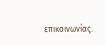επικοινωνίας.